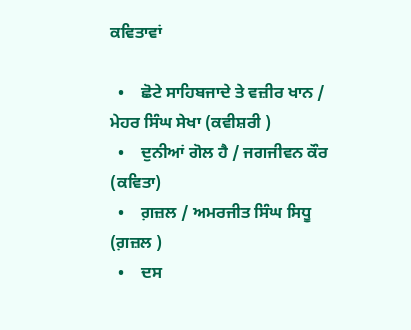ਕਵਿਤਾਵਾਂ

  •    ਛੋਟੇ ਸਾਹਿਬਜਾਦੇ ਤੇ ਵਜ਼ੀਰ ਖਾਨ / ਮੇਹਰ ਸਿੰਘ ਸੇਖਾ (ਕਵੀਸ਼ਰੀ )
  •    ਦੁਨੀਆਂ ਗੋਲ ਹੈ / ਜਗਜੀਵਨ ਕੌਰ (ਕਵਿਤਾ)
  •    ਗ਼ਜ਼ਲ / ਅਮਰਜੀਤ ਸਿੰਘ ਸਿਧੂ (ਗ਼ਜ਼ਲ )
  •    ਦਸ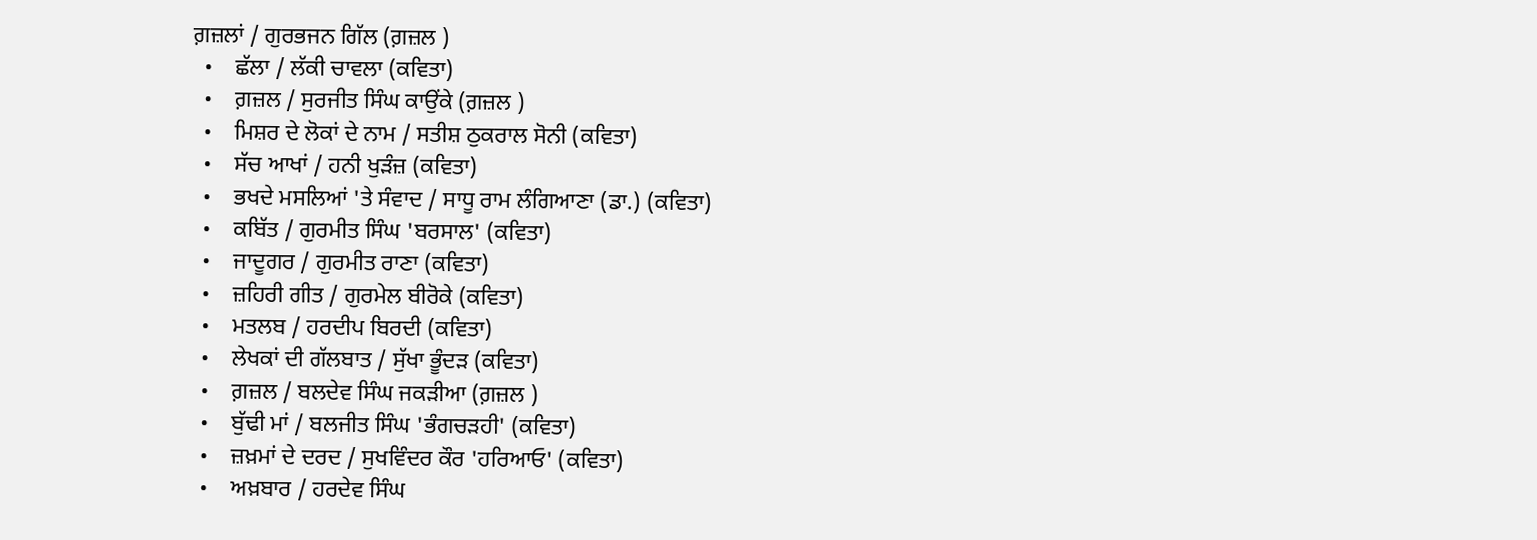ਗ਼ਜ਼ਲਾਂ / ਗੁਰਭਜਨ ਗਿੱਲ (ਗ਼ਜ਼ਲ )
  •    ਛੱਲਾ / ਲੱਕੀ ਚਾਵਲਾ (ਕਵਿਤਾ)
  •    ਗ਼ਜ਼ਲ / ਸੁਰਜੀਤ ਸਿੰਘ ਕਾਉਂਕੇ (ਗ਼ਜ਼ਲ )
  •    ਮਿਸ਼ਰ ਦੇ ਲੋਕਾਂ ਦੇ ਨਾਮ / ਸਤੀਸ਼ ਠੁਕਰਾਲ ਸੋਨੀ (ਕਵਿਤਾ)
  •    ਸੱਚ ਆਖਾਂ / ਹਨੀ ਖੁੜੰਜ਼ (ਕਵਿਤਾ)
  •    ਭਖਦੇ ਮਸਲਿਆਂ 'ਤੇ ਸੰਵਾਦ / ਸਾਧੂ ਰਾਮ ਲੰਗਿਆਣਾ (ਡਾ.) (ਕਵਿਤਾ)
  •    ਕਬਿੱਤ / ਗੁਰਮੀਤ ਸਿੰਘ 'ਬਰਸਾਲ' (ਕਵਿਤਾ)
  •    ਜਾਦੂਗਰ / ਗੁਰਮੀਤ ਰਾਣਾ (ਕਵਿਤਾ)
  •    ਜ਼ਹਿਰੀ ਗੀਤ / ਗੁਰਮੇਲ ਬੀਰੋਕੇ (ਕਵਿਤਾ)
  •    ਮਤਲਬ / ਹਰਦੀਪ ਬਿਰਦੀ (ਕਵਿਤਾ)
  •    ਲੇਖਕਾਂ ਦੀ ਗੱਲਬਾਤ / ਸੁੱਖਾ ਭੂੰਦੜ (ਕਵਿਤਾ)
  •    ਗ਼ਜ਼ਲ / ਬਲਦੇਵ ਸਿੰਘ ਜਕੜੀਆ (ਗ਼ਜ਼ਲ )
  •    ਬੁੱਢੀ ਮਾਂ / ਬਲਜੀਤ ਸਿੰਘ 'ਭੰਗਚੜਹੀ' (ਕਵਿਤਾ)
  •    ਜ਼ਖ਼ਮਾਂ ਦੇ ਦਰਦ / ਸੁਖਵਿੰਦਰ ਕੌਰ 'ਹਰਿਆਓ' (ਕਵਿਤਾ)
  •    ਅਖ਼ਬਾਰ / ਹਰਦੇਵ ਸਿੰਘ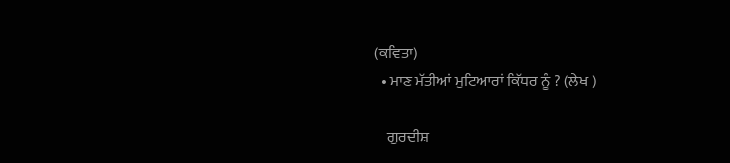(ਕਵਿਤਾ)
  • ਮਾਣ ਮੱਤੀਆਂ ਮੁਟਿਆਰਾਂ ਕਿੱਧਰ ਨੂੰ ? (ਲੇਖ )

    ਗੁਰਦੀਸ਼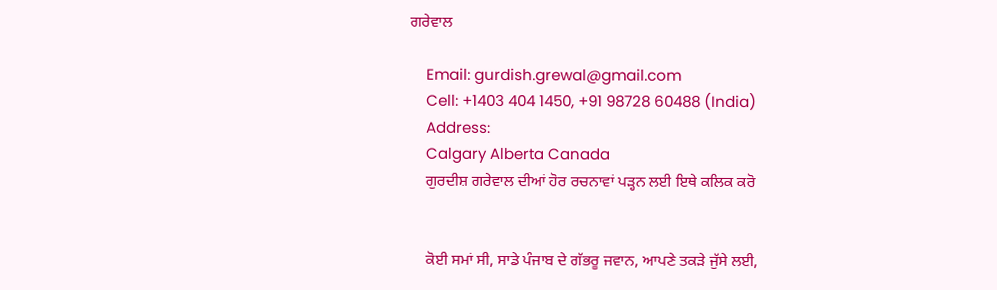ਗਰੇਵਾਲ

    Email: gurdish.grewal@gmail.com
    Cell: +1403 404 1450, +91 98728 60488 (India)
    Address:
    Calgary Alberta Canada
    ਗੁਰਦੀਸ਼ ਗਰੇਵਾਲ ਦੀਆਂ ਹੋਰ ਰਚਨਾਵਾਂ ਪੜ੍ਹਨ ਲਈ ਇਥੇ ਕਲਿਕ ਕਰੋ


    ਕੋਈ ਸਮਾਂ ਸੀ, ਸਾਡੇ ਪੰਜਾਬ ਦੇ ਗੱਭਰੂ ਜਵਾਨ, ਆਪਣੇ ਤਕੜੇ ਜੁੱਸੇ ਲਈ,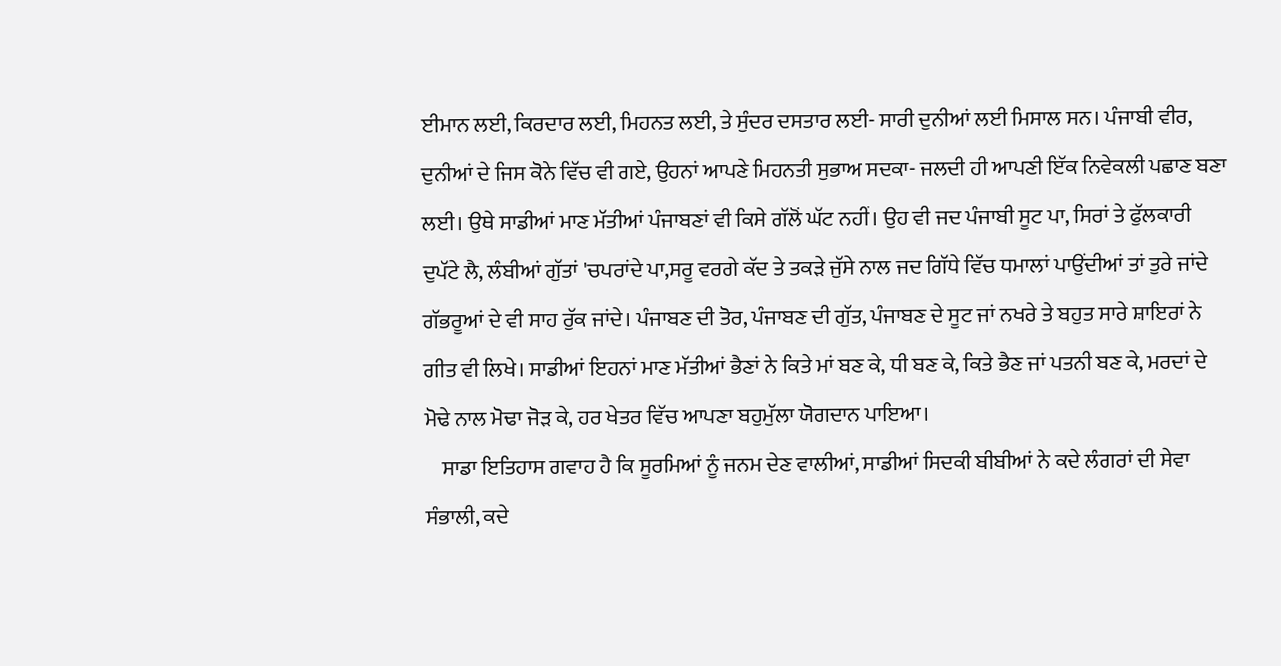ਈਮਾਨ ਲਈ, ਕਿਰਦਾਰ ਲਈ, ਮਿਹਨਤ ਲਈ, ਤੇ ਸੁੰਦਰ ਦਸਤਾਰ ਲਈ- ਸਾਰੀ ਦੁਨੀਆਂ ਲਈ ਮਿਸਾਲ ਸਨ। ਪੰਜਾਬੀ ਵੀਰ, ਦੁਨੀਆਂ ਦੇ ਜਿਸ ਕੋਨੇ ਵਿੱਚ ਵੀ ਗਏ, ਉਹਨਾਂ ਆਪਣੇ ਮਿਹਨਤੀ ਸੁਭਾਅ ਸਦਕਾ- ਜਲਦੀ ਹੀ ਆਪਣੀ ਇੱਕ ਨਿਵੇਕਲੀ ਪਛਾਣ ਬਣਾ ਲਈ। ਉਥੇ ਸਾਡੀਆਂ ਮਾਣ ਮੱਤੀਆਂ ਪੰਜਾਬਣਾਂ ਵੀ ਕਿਸੇ ਗੱਲੋਂ ਘੱਟ ਨਹੀਂ। ਉਹ ਵੀ ਜਦ ਪੰਜਾਬੀ ਸੂਟ ਪਾ, ਸਿਰਾਂ ਤੇ ਫੁੱਲਕਾਰੀ ਦੁਪੱਟੇ ਲੈ, ਲੰਬੀਆਂ ਗੁੱਤਾਂ 'ਚਪਰਾਂਦੇ ਪਾ,ਸਰੂ ਵਰਗੇ ਕੱਦ ਤੇ ਤਕੜੇ ਜੁੱਸੇ ਨਾਲ ਜਦ ਗਿੱਧੇ ਵਿੱਚ ਧਮਾਲਾਂ ਪਾਉਂਦੀਆਂ ਤਾਂ ਤੁਰੇ ਜਾਂਦੇ ਗੱਭਰੂਆਂ ਦੇ ਵੀ ਸਾਹ ਰੁੱਕ ਜਾਂਦੇ। ਪੰਜਾਬਣ ਦੀ ਤੋਰ, ਪੰਜਾਬਣ ਦੀ ਗੁੱਤ, ਪੰਜਾਬਣ ਦੇ ਸੂਟ ਜਾਂ ਨਖਰੇ ਤੇ ਬਹੁਤ ਸਾਰੇ ਸ਼ਾਇਰਾਂ ਨੇ ਗੀਤ ਵੀ ਲਿਖੇ। ਸਾਡੀਆਂ ਇਹਨਾਂ ਮਾਣ ਮੱਤੀਆਂ ਭੈਣਾਂ ਨੇ ਕਿਤੇ ਮਾਂ ਬਣ ਕੇ, ਧੀ ਬਣ ਕੇ, ਕਿਤੇ ਭੈਣ ਜਾਂ ਪਤਨੀ ਬਣ ਕੇ, ਮਰਦਾਂ ਦੇ ਮੋਢੇ ਨਾਲ ਮੋਢਾ ਜੋੜ ਕੇ, ਹਰ ਖੇਤਰ ਵਿੱਚ ਆਪਣਾ ਬਹੁਮੁੱਲਾ ਯੋਗਦਾਨ ਪਾਇਆ।
    ਸਾਡਾ ਇਤਿਹਾਸ ਗਵਾਹ ਹੈ ਕਿ ਸੂਰਮਿਆਂ ਨੂੰ ਜਨਮ ਦੇਣ ਵਾਲੀਆਂ, ਸਾਡੀਆਂ ਸਿਦਕੀ ਬੀਬੀਆਂ ਨੇ ਕਦੇ ਲੰਗਰਾਂ ਦੀ ਸੇਵਾ ਸੰਭਾਲੀ, ਕਦੇ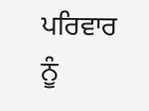ਪਰਿਵਾਰ ਨੂੰ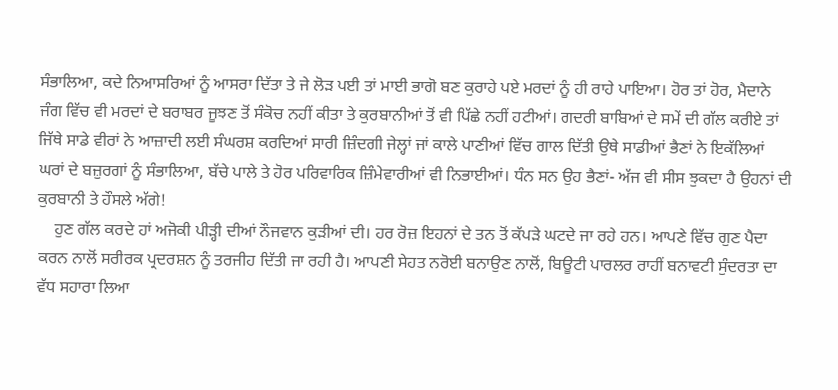ਸੰਭਾਲਿਆ, ਕਦੇ ਨਿਆਸਰਿਆਂ ਨੂੰ ਆਸਰਾ ਦਿੱਤਾ ਤੇ ਜੇ ਲੋੜ ਪਈ ਤਾਂ ਮਾਈ ਭਾਗੋ ਬਣ ਕੁਰਾਹੇ ਪਏ ਮਰਦਾਂ ਨੂੰ ਹੀ ਰਾਹੇ ਪਾਇਆ। ਹੋਰ ਤਾਂ ਹੋਰ, ਮੈਦਾਨੇ ਜੰਗ ਵਿੱਚ ਵੀ ਮਰਦਾਂ ਦੇ ਬਰਾਬਰ ਜੂਝਣ ਤੋਂ ਸੰਕੋਚ ਨਹੀਂ ਕੀਤਾ ਤੇ ਕੁਰਬਾਨੀਆਂ ਤੋਂ ਵੀ ਪਿੱਛੇ ਨਹੀਂ ਹਟੀਆਂ। ਗਦਰੀ ਬਾਬਿਆਂ ਦੇ ਸਮੇਂ ਦੀ ਗੱਲ ਕਰੀਏ ਤਾਂ ਜਿੱਥੇ ਸਾਡੇ ਵੀਰਾਂ ਨੇ ਆਜ਼ਾਦੀ ਲਈ ਸੰਘਰਸ਼ ਕਰਦਿਆਂ ਸਾਰੀ ਜ਼ਿੰਦਗੀ ਜੇਲ੍ਹਾਂ ਜਾਂ ਕਾਲੇ ਪਾਣੀਆਂ ਵਿੱਚ ਗਾਲ ਦਿੱਤੀ ਉਥੇ ਸਾਡੀਆਂ ਭੈਣਾਂ ਨੇ ਇਕੱਲਿਆਂ ਘਰਾਂ ਦੇ ਬਜ਼ੁਰਗਾਂ ਨੂੰ ਸੰਭਾਲਿਆ, ਬੱਚੇ ਪਾਲੇ ਤੇ ਹੋਰ ਪਰਿਵਾਰਿਕ ਜ਼ਿੰਮੇਵਾਰੀਆਂ ਵੀ ਨਿਭਾਈਆਂ। ਧੰਨ ਸਨ ਉਹ ਭੈਣਾਂ- ਅੱਜ ਵੀ ਸੀਸ ਝੁਕਦਾ ਹੈ ਉਹਨਾਂ ਦੀ ਕੁਰਬਾਨੀ ਤੇ ਹੌਸਲੇ ਅੱਗੇ!
    ਹੁਣ ਗੱਲ ਕਰਦੇ ਹਾਂ ਅਜੋਕੀ ਪੀੜ੍ਹੀ ਦੀਆਂ ਨੌਜਵਾਨ ਕੁੜੀਆਂ ਦੀ। ਹਰ ਰੋਜ਼ ਇਹਨਾਂ ਦੇ ਤਨ ਤੋਂ ਕੱਪੜੇ ਘਟਦੇ ਜਾ ਰਹੇ ਹਨ। ਆਪਣੇ ਵਿੱਚ ਗੁਣ ਪੈਦਾ ਕਰਨ ਨਾਲੋਂ ਸਰੀਰਕ ਪ੍ਰਦਰਸ਼ਨ ਨੂੰ ਤਰਜੀਹ ਦਿੱਤੀ ਜਾ ਰਹੀ ਹੈ। ਆਪਣੀ ਸੇਹਤ ਨਰੋਈ ਬਨਾਉਣ ਨਾਲੋਂ, ਬਿਊਟੀ ਪਾਰਲਰ ਰਾਹੀਂ ਬਨਾਵਟੀ ਸੁੰਦਰਤਾ ਦਾ ਵੱਧ ਸਹਾਰਾ ਲਿਆ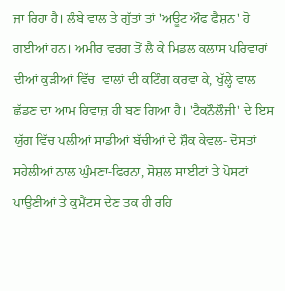ਜਾ ਰਿਹਾ ਹੈ। ਲੰਬੇ ਵਾਲ ਤੇ ਗੁੱਤਾਂ ਤਾਂ 'ਅਊਟ ਔਫ ਫੈਸ਼ਨ' ਹੋ ਗਈਆਂ ਹਨ। ਅਮੀਰ ਵਰਗ ਤੋਂ ਲੈ ਕੇ ਮਿਡਲ ਕਲਾਸ ਪਰਿਵਾਰਾਂ ਦੀਆਂ ਕੁੜੀਆਂ ਵਿੱਚ  ਵਾਲਾਂ ਦੀ ਕਟਿੰਗ ਕਰਵਾ ਕੇ, ਖੁੱਲ੍ਹੇ ਵਾਲ ਛੱਡਣ ਦਾ ਆਮ ਰਿਵਾਜ਼ ਹੀ ਬਣ ਗਿਆ ਹੈ। 'ਟੈਕਨੌਲੌਜੀ' ਦੇ ਇਸ ਯੁੱਗ ਵਿੱਚ ਪਲੀਆਂ ਸਾਡੀਆਂ ਬੱਚੀਆਂ ਦੇ ਸ਼ੌਕ ਕੇਵਲ- ਦੋਸਤਾਂ ਸਹੇਲੀਆਂ ਨਾਲ ਘੁੰਮਣਾ-ਫਿਰਨਾ, ਸੋਸ਼ਲ ਸਾਈਟਾਂ ਤੇ ਪੋਸਟਾਂ ਪਾਉਣੀਆਂ ਤੇ ਕੁਮੈਂਟਸ ਦੇਣ ਤਕ ਹੀ ਰਹਿ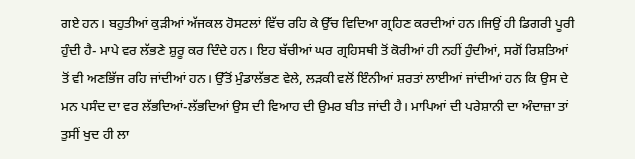ਗਏ ਹਨ। ਬਹੁਤੀਆਂ ਕੁੜੀਆਂ ਅੱਜਕਲ ਹੋਸਟਲਾਂ ਵਿੱਚ ਰਹਿ ਕੇ ਉੱਚ ਵਿਦਿਆ ਗ੍ਰਹਿਣ ਕਰਦੀਆਂ ਹਨ।ਜਿਉਂ ਹੀ ਡਿਗਰੀ ਪੂਰੀ ਹੁੰਦੀ ਹੈ- ਮਾਪੇ ਵਰ ਲੱਭਣੇ ਸ਼ੁਰੂ ਕਰ ਦਿੰਦੇ ਹਨ। ਇਹ ਬੱਚੀਆਂ ਘਰ ਗ੍ਰਹਿਸਥੀ ਤੋਂ ਕੋਰੀਆਂ ਹੀ ਨਹੀਂ ਹੁੰਦੀਆਂ, ਸਗੋਂ ਰਿਸ਼ਤਿਆਂ ਤੋਂ ਵੀ ਅਣਭਿੱਜ ਰਹਿ ਜਾਂਦੀਆਂ ਹਨ। ਉੱਤੋਂ ਮੁੰਡਾਲੱਭਣ ਵੇਲੇ, ਲੜਕੀ ਵਲੋਂ ਇੰਨੀਆਂ ਸ਼ਰਤਾਂ ਲਾਈਆਂ ਜਾਂਦੀਆਂ ਹਨ ਕਿ ਉਸ ਦੇ ਮਨ ਪਸੰਦ ਦਾ ਵਰ ਲੱਭਦਿਆਂ-ਲੱਭਦਿਆਂ ਉਸ ਦੀ ਵਿਆਹ ਦੀ ਉਮਰ ਬੀਤ ਜਾਂਦੀ ਹੈ। ਮਾਪਿਆਂ ਦੀ ਪਰੇਸ਼ਾਨੀ ਦਾ ਅੰਦਾਜ਼ਾ ਤਾਂ ਤੁਸੀਂ ਖੁਦ ਹੀ ਲਾ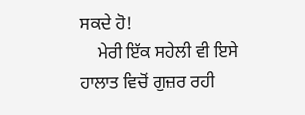ਸਕਦੇ ਹੋ!
    ਮੇਰੀ ਇੱਕ ਸਹੇਲੀ ਵੀ ਇਸੇ ਹਾਲਾਤ ਵਿਚੋਂ ਗੁਜ਼ਰ ਰਹੀ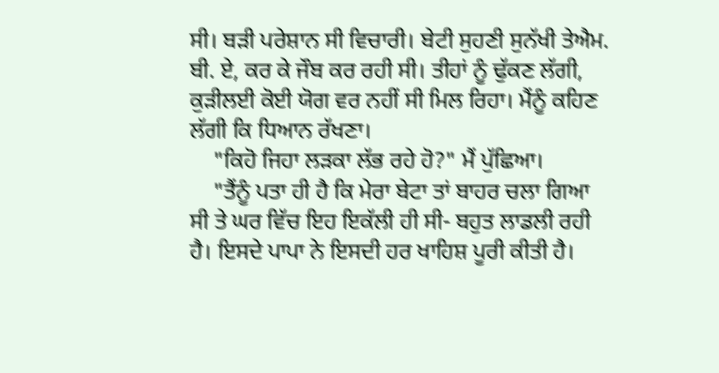ਸੀ। ਬੜੀ ਪਰੇਸ਼ਾਨ ਸੀ ਵਿਚਾਰੀ। ਬੇਟੀ ਸੁਹਣੀ ਸੁਨੱਖੀ ਤੇਐਮ. ਬੀ. ਏ, ਕਰ ਕੇ ਜੌਬ ਕਰ ਰਹੀ ਸੀ। ਤੀਹਾਂ ਨੂੰ ਢੁੱਕਣ ਲੱਗੀ, ਕੁੜੀਲਈ ਕੋਈ ਯੋਗ ਵਰ ਨਹੀਂ ਸੀ ਮਿਲ ਰਿਹਾ। ਮੈਂਨੂੰ ਕਹਿਣ ਲੱਗੀ ਕਿ ਧਿਆਨ ਰੱਖਣਾ।
    "ਕਿਹੋ ਜਿਹਾ ਲੜਕਾ ਲੱਭ ਰਹੇ ਹੋ?" ਮੈਂ ਪੁੱਛਿਆ।
    "ਤੈਂਨੂੰ ਪਤਾ ਹੀ ਹੈ ਕਿ ਮੇਰਾ ਬੇਟਾ ਤਾਂ ਬਾਹਰ ਚਲਾ ਗਿਆ ਸੀ ਤੇ ਘਰ ਵਿੱਚ ਇਹ ਇਕੱਲੀ ਹੀ ਸੀ- ਬਹੁਤ ਲਾਡਲੀ ਰਹੀ ਹੈ। ਇਸਦੇ ਪਾਪਾ ਨੇ ਇਸਦੀ ਹਰ ਖਾਹਿਸ਼ ਪੂਰੀ ਕੀਤੀ ਹੈ।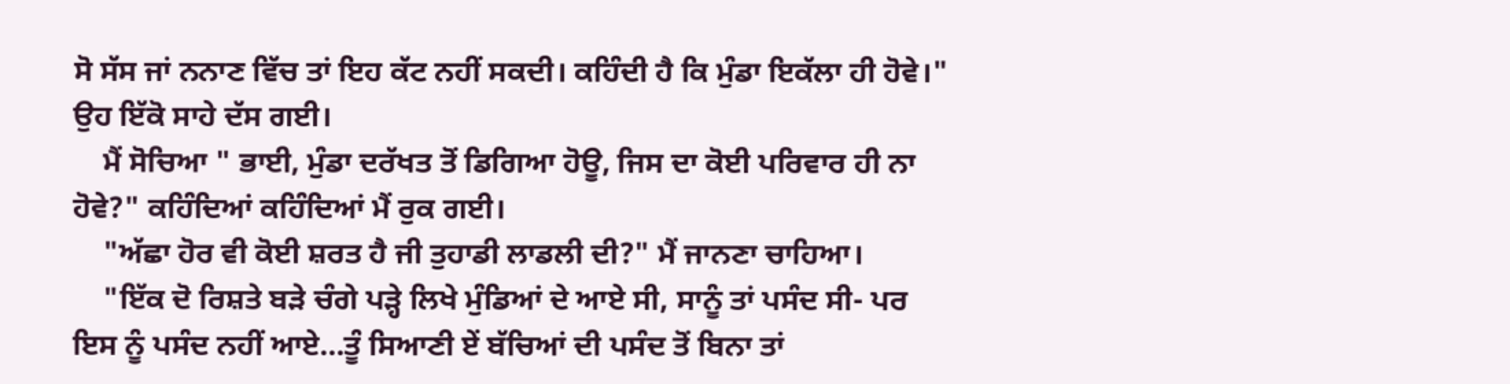ਸੋ ਸੱਸ ਜਾਂ ਨਨਾਣ ਵਿੱਚ ਤਾਂ ਇਹ ਕੱਟ ਨਹੀਂ ਸਕਦੀ। ਕਹਿੰਦੀ ਹੈ ਕਿ ਮੁੰਡਾ ਇਕੱਲਾ ਹੀ ਹੋਵੇ।" ਉਹ ਇੱਕੋ ਸਾਹੇ ਦੱਸ ਗਈ।
    ਮੈਂ ਸੋਚਿਆ " ਭਾਈ, ਮੁੰਡਾ ਦਰੱਖਤ ਤੋਂ ਡਿਗਿਆ ਹੋਊ, ਜਿਸ ਦਾ ਕੋਈ ਪਰਿਵਾਰ ਹੀ ਨਾ ਹੋਵੇ?" ਕਹਿੰਦਿਆਂ ਕਹਿੰਦਿਆਂ ਮੈਂ ਰੁਕ ਗਈ।
    "ਅੱਛਾ ਹੋਰ ਵੀ ਕੋਈ ਸ਼ਰਤ ਹੈ ਜੀ ਤੁਹਾਡੀ ਲਾਡਲੀ ਦੀ?" ਮੈਂ ਜਾਨਣਾ ਚਾਹਿਆ।
    "ਇੱਕ ਦੋ ਰਿਸ਼ਤੇ ਬੜੇ ਚੰਗੇ ਪੜ੍ਹੇ ਲਿਖੇ ਮੁੰਡਿਆਂ ਦੇ ਆਏ ਸੀ, ਸਾਨੂੰ ਤਾਂ ਪਸੰਦ ਸੀ- ਪਰ ਇਸ ਨੂੰ ਪਸੰਦ ਨਹੀਂ ਆਏ…ਤੂੰ ਸਿਆਣੀ ਏਂ ਬੱਚਿਆਂ ਦੀ ਪਸੰਦ ਤੋਂ ਬਿਨਾ ਤਾਂ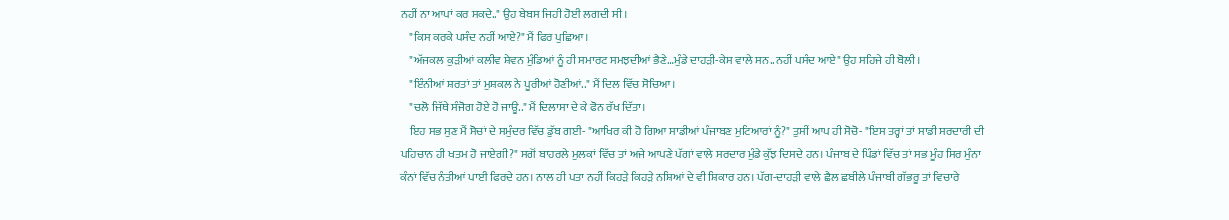ਨਹੀਂ ਨਾ ਆਪਾਂ ਕਰ ਸਕਦੇ.." ਉਹ ਬੇਬਸ ਜਿਹੀ ਹੋਈ ਲਗਦੀ ਸੀ।
    "ਕਿਸ ਕਰਕੇ ਪਸੰਦ ਨਹੀਂ ਆਏ?" ਮੈਂ ਫਿਰ ਪੁਛਿਆ।
    "ਅੱਜਕਲ ਕੁੜੀਆਂ ਕਲੀਵ ਸ਼ੇਵਨ ਮੁੰਡਿਆਂ ਨੂੰ ਹੀ ਸਮਾਰਟ ਸਮਝਦੀਆਂ ਭੈਣੇ…ਮੁੰਡੇ ਦਾਹੜੀ-ਕੇਸ ਵਾਲੇ ਸਨ..ਨਹੀਂ ਪਸੰਦ ਆਏ" ਉਹ ਸਹਿਜੇ ਹੀ ਬੋਲੀ।
    "ਇੰਨੀਆਂ ਸ਼ਰਤਾਂ ਤਾਂ ਮੁਸ਼ਕਲ ਨੇ ਪੂਰੀਆਂ ਹੋਣੀਆਂ.." ਮੈਂ ਦਿਲ ਵਿੱਚ ਸੋਚਿਆ।
    "ਚਲੋ ਜਿੱਥੇ ਸੰਜੋਗ ਹੋਏ ਹੋ ਜਾਊ.." ਮੈਂ ਦਿਲਾਸਾ ਦੇ ਕੇ ਫੋਨ ਰੱਖ ਦਿੱਤਾ।
    ਇਹ ਸਭ ਸੁਣ ਮੈਂ ਸੋਚਾਂ ਦੇ ਸਮੁੰਦਰ ਵਿੱਚ ਡੁੱਬ ਗਈ- "ਆਖਿਰ ਕੀ ਹੋ ਗਿਆ ਸਾਡੀਆਂ ਪੰਜਾਬਣ ਮੁਟਿਆਰਾਂ ਨੂੰ?" ਤੁਸੀਂ ਆਪ ਹੀ ਸੋਚੋ- "ਇਸ ਤਰ੍ਹਾਂ ਤਾਂ ਸਾਡੀ ਸਰਦਾਰੀ ਦੀ ਪਹਿਚਾਨ ਹੀ ਖਤਮ ਹੋ ਜਾਏਗੀ?" ਸਗੋਂ ਬਾਹਰਲੇ ਮੁਲਕਾਂ ਵਿੱਚ ਤਾਂ ਅਜੇ ਆਪਣੇ ਪੱਗਾਂ ਵਾਲੇ ਸਰਦਾਰ ਮੁੰਡੇ ਕੁੱਝ ਦਿਸਦੇ ਹਨ। ਪੰਜਾਬ ਦੇ ਪਿੰਡਾਂ ਵਿੱਚ ਤਾਂ ਸਭ ਮੂੰਹ ਸਿਰ ਮੁੰਨਾ ਕੰਨਾਂ ਵਿੱਚ ਨੰਤੀਆਂ ਪਾਈ ਫਿਰਦੇ ਹਨ। ਨਾਲ ਹੀ ਪਤਾ ਨਹੀਂ ਕਿਹੜੇ ਕਿਹੜੇ ਨਸ਼ਿਆਂ ਦੇ ਵੀ ਸ਼ਿਕਾਰ ਹਨ। ਪੱਗ-ਦਾਹੜੀ ਵਾਲੇ ਛੈਲ ਛਬੀਲੇ ਪੰਜਾਬੀ ਗੱਭਰੂ ਤਾਂ ਵਿਚਾਰੇ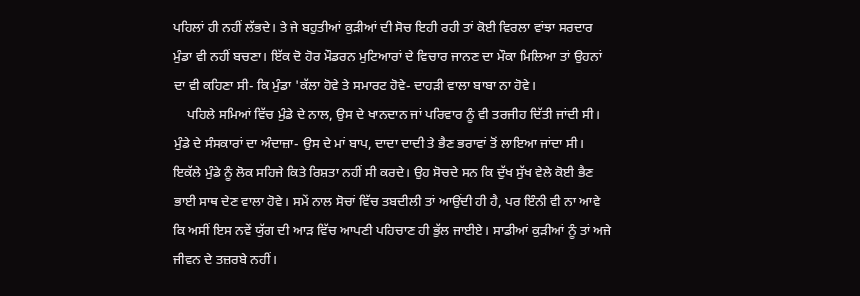ਪਹਿਲਾਂ ਹੀ ਨਹੀਂ ਲੱਭਦੇ। ਤੇ ਜੇ ਬਹੁਤੀਆਂ ਕੁੜੀਆਂ ਦੀ ਸੋਚ ਇਹੀ ਰਹੀ ਤਾਂ ਕੋਈ ਵਿਰਲਾ ਵਾਂਝਾ ਸਰਦਾਰ ਮੁੰਡਾ ਵੀ ਨਹੀਂ ਬਚਣਾ। ਇੱਕ ਦੋ ਹੋਰ ਮੌਡਰਨ ਮੁਟਿਆਰਾਂ ਦੇ ਵਿਚਾਰ ਜਾਨਣ ਦਾ ਮੌਕਾ ਮਿਲਿਆ ਤਾਂ ਉਹਨਾਂ ਦਾ ਵੀ ਕਹਿਣਾ ਸੀ- ਕਿ ਮੁੰਡਾ 'ਕੱਲਾ ਹੋਵੇ ਤੇ ਸਮਾਰਟ ਹੋਵੇ- ਦਾਹੜੀ ਵਾਲਾ ਬਾਬਾ ਨਾ ਹੋਵੇ।
    ਪਹਿਲੇ ਸਮਿਆਂ ਵਿੱਚ ਮੁੰਡੇ ਦੇ ਨਾਲ, ਉਸ ਦੇ ਖਾਨਦਾਨ ਜਾਂ ਪਰਿਵਾਰ ਨੂੰ ਵੀ ਤਰਜੀਹ ਦਿੱਤੀ ਜਾਂਦੀ ਸੀ। ਮੁੰਡੇ ਦੇ ਸੰਸਕਾਰਾਂ ਦਾ ਅੰਦਾਜ਼ਾ- ਉਸ ਦੇ ਮਾਂ ਬਾਪ, ਦਾਦਾ ਦਾਦੀ ਤੇ ਭੈਣ ਭਰਾਵਾਂ ਤੋਂ ਲਾਇਆ ਜਾਂਦਾ ਸੀ। ਇਕੱਲੇ ਮੁੰਡੇ ਨੂੰ ਲੋਕ ਸਹਿਜੇ ਕਿਤੇ ਰਿਸ਼ਤਾ ਨਹੀਂ ਸੀ ਕਰਦੇ। ਉਹ ਸੋਚਦੇ ਸਨ ਕਿ ਦੁੱਖ ਸੁੱਖ ਵੇਲੇ ਕੋਈ ਭੈਣ ਭਾਈ ਸਾਥ ਦੇਣ ਵਾਲਾ ਹੋਵੇ। ਸਮੇਂ ਨਾਲ ਸੋਚਾਂ ਵਿੱਚ ਤਬਦੀਲੀ ਤਾਂ ਆਉਂਦੀ ਹੀ ਹੈ, ਪਰ ਇੰਨੀ ਵੀ ਨਾ ਆਵੇ ਕਿ ਅਸੀਂ ਇਸ ਨਵੇਂ ਯੁੱਗ ਦੀ ਆੜ ਵਿੱਚ ਆਪਣੀ ਪਹਿਚਾਣ ਹੀ ਭੁੱਲ ਜਾਈਏ। ਸਾਡੀਆਂ ਕੁੜੀਆਂ ਨੂੰ ਤਾਂ ਅਜੇ ਜੀਵਨ ਦੇ ਤਜ਼ਰਬੇ ਨਹੀਂ।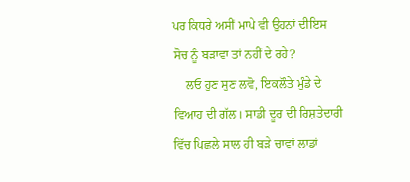ਪਰ ਕਿਧਰੇ ਅਸੀਂ ਮਾਪੇ ਵੀ ਉਹਨਾਂ ਦੀਇਸ ਸੋਚ ਨੂੰ ਬੜਾਵਾ ਤਾਂ ਨਹੀਂ ਦੇ ਰਹੇ?
    ਲਓ ਹੁਣ ਸੁਣ ਲਵੋ, ਇਕਲੌਤੇ ਮੁੰਡੇ ਦੇ ਵਿਆਹ ਦੀ ਗੱਲ। ਸਾਡੀ ਦੂਰ ਦੀ ਰਿਸ਼ਤੇਦਾਰੀ ਵਿੱਚ ਪਿਛਲੇ ਸਾਲ ਹੀ ਬੜੇ ਚਾਵਾਂ ਲਾਡਾਂ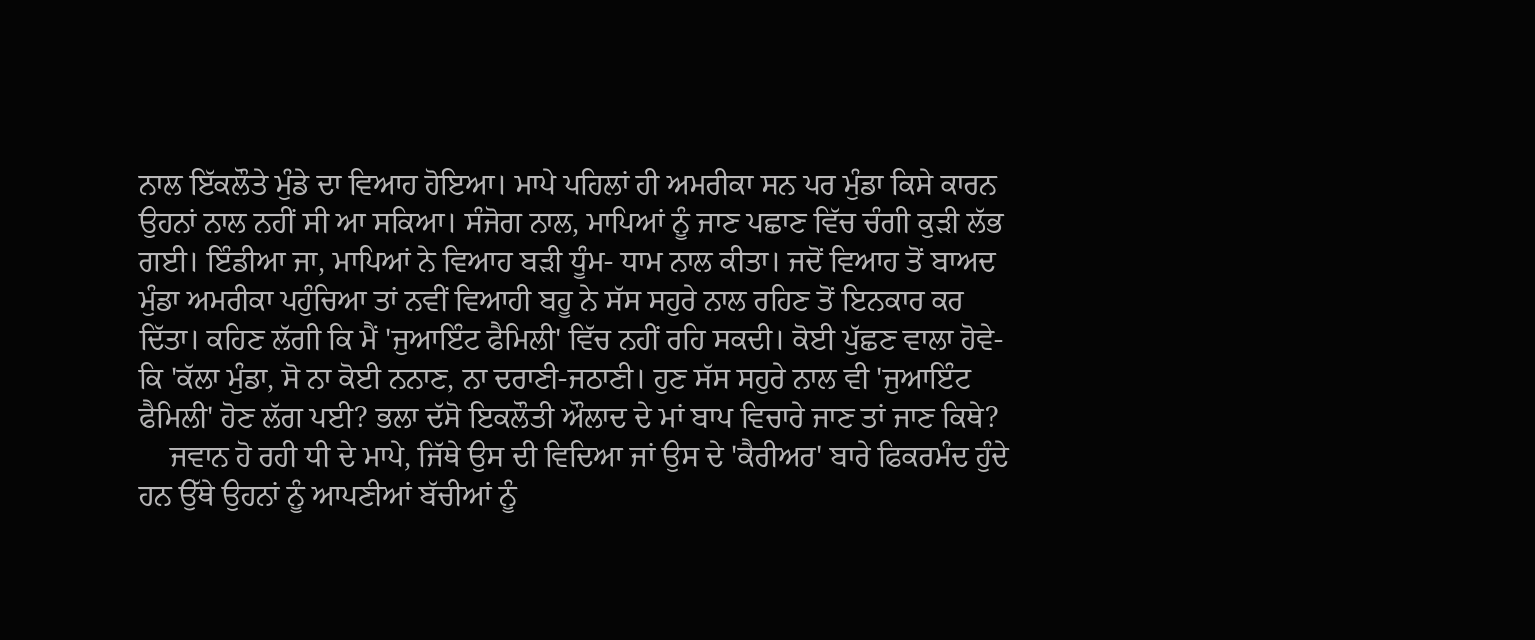ਨਾਲ ਇੱਕਲੌਤੇ ਮੁੰਡੇ ਦਾ ਵਿਆਹ ਹੋਇਆ। ਮਾਪੇ ਪਹਿਲਾਂ ਹੀ ਅਮਰੀਕਾ ਸਨ ਪਰ ਮੁੰਡਾ ਕਿਸੇ ਕਾਰਨ ਉਹਨਾਂ ਨਾਲ ਨਹੀਂ ਸੀ ਆ ਸਕਿਆ। ਸੰਜੋਗ ਨਾਲ, ਮਾਪਿਆਂ ਨੂੰ ਜਾਣ ਪਛਾਣ ਵਿੱਚ ਚੰਗੀ ਕੁੜੀ ਲੱਭ ਗਈ। ਇੰਡੀਆ ਜਾ, ਮਾਪਿਆਂ ਨੇ ਵਿਆਹ ਬੜੀ ਧੂੰਮ- ਧਾਮ ਨਾਲ ਕੀਤਾ। ਜਦੋਂ ਵਿਆਹ ਤੋਂ ਬਾਅਦ ਮੁੰਡਾ ਅਮਰੀਕਾ ਪਹੁੰਚਿਆ ਤਾਂ ਨਵੀਂ ਵਿਆਹੀ ਬਹੂ ਨੇ ਸੱਸ ਸਹੁਰੇ ਨਾਲ ਰਹਿਣ ਤੋਂ ਇਨਕਾਰ ਕਰ ਦਿੱਤਾ। ਕਹਿਣ ਲੱਗੀ ਕਿ ਮੈਂ 'ਜੁਆਇੰਟ ਫੈਮਿਲੀ' ਵਿੱਚ ਨਹੀਂ ਰਹਿ ਸਕਦੀ। ਕੋਈ ਪੁੱਛਣ ਵਾਲਾ ਹੋਵੇ- ਕਿ 'ਕੱਲਾ ਮੁੰਡਾ, ਸੋ ਨਾ ਕੋਈ ਨਨਾਣ, ਨਾ ਦਰਾਣੀ-ਜਠਾਣੀ। ਹੁਣ ਸੱਸ ਸਹੁਰੇ ਨਾਲ ਵੀ 'ਜੁਆਇੰਟ ਫੈਮਿਲੀ' ਹੋਣ ਲੱਗ ਪਈ? ਭਲਾ ਦੱਸੋ ਇਕਲੌਤੀ ਔਲਾਦ ਦੇ ਮਾਂ ਬਾਪ ਵਿਚਾਰੇ ਜਾਣ ਤਾਂ ਜਾਣ ਕਿਥੇ?
    ਜਵਾਨ ਹੋ ਰਹੀ ਧੀ ਦੇ ਮਾਪੇ, ਜਿੱਥੇ ਉਸ ਦੀ ਵਿਦਿਆ ਜਾਂ ਉਸ ਦੇ 'ਕੈਰੀਅਰ' ਬਾਰੇ ਫਿਕਰਮੰਦ ਹੁੰਦੇ ਹਨ ਉੱਥੇ ਉਹਨਾਂ ਨੂੰ ਆਪਣੀਆਂ ਬੱਚੀਆਂ ਨੂੰ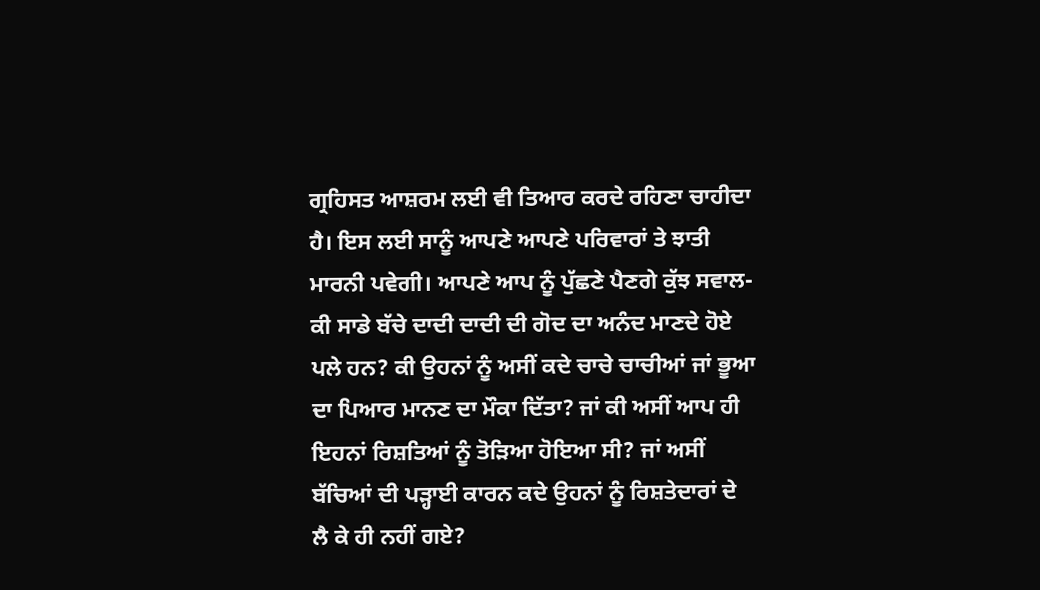ਗ੍ਰਹਿਸਤ ਆਸ਼ਰਮ ਲਈ ਵੀ ਤਿਆਰ ਕਰਦੇ ਰਹਿਣਾ ਚਾਹੀਦਾ ਹੈ। ਇਸ ਲਈ ਸਾਨੂੰ ਆਪਣੇ ਆਪਣੇ ਪਰਿਵਾਰਾਂ ਤੇ ਝਾਤੀ ਮਾਰਨੀ ਪਵੇਗੀ। ਆਪਣੇ ਆਪ ਨੂੰ ਪੁੱਛਣੇ ਪੈਣਗੇ ਕੁੱਝ ਸਵਾਲ- ਕੀ ਸਾਡੇ ਬੱਚੇ ਦਾਦੀ ਦਾਦੀ ਦੀ ਗੋਦ ਦਾ ਅਨੰਦ ਮਾਣਦੇ ਹੋਏ ਪਲੇ ਹਨ? ਕੀ ਉਹਨਾਂ ਨੂੰ ਅਸੀਂ ਕਦੇ ਚਾਚੇ ਚਾਚੀਆਂ ਜਾਂ ਭੂਆ ਦਾ ਪਿਆਰ ਮਾਨਣ ਦਾ ਮੌਕਾ ਦਿੱਤਾ? ਜਾਂ ਕੀ ਅਸੀਂ ਆਪ ਹੀ ਇਹਨਾਂ ਰਿਸ਼ਤਿਆਂ ਨੂੰ ਤੋੜਿਆ ਹੋਇਆ ਸੀ? ਜਾਂ ਅਸੀਂ ਬੱਚਿਆਂ ਦੀ ਪੜ੍ਹਾਈ ਕਾਰਨ ਕਦੇ ਉਹਨਾਂ ਨੂੰ ਰਿਸ਼ਤੇਦਾਰਾਂ ਦੇ ਲੈ ਕੇ ਹੀ ਨਹੀਂ ਗਏ?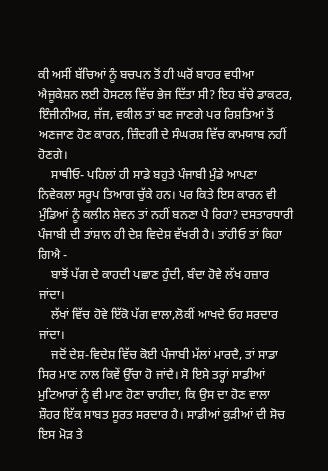ਕੀ ਅਸੀਂ ਬੱਚਿਆਂ ਨੂੰ ਬਚਪਨ ਤੋਂ ਹੀ ਘਰੋਂ ਬਾਹਰ ਵਧੀਆ ਐਜੂਕੇਸ਼ਨ ਲਈ ਹੋਸਟਲ ਵਿੱਚ ਭੇਜ ਦਿੱਤਾ ਸੀ? ਇਹ ਬੱਚੇ ਡਾਕਟਰ, ਇੰਜੀਨੀਅਰ, ਜੱਜ, ਵਕੀਲ ਤਾਂ ਬਣ ਜਾਣਗੇ ਪਰ ਰਿਸ਼ਤਿਆਂ ਤੋਂ ਅਣਜਾਣ ਹੋਣ ਕਾਰਨ, ਜ਼ਿੰਦਗੀ ਦੇ ਸੰਘਰਸ਼ ਵਿੱਚ ਕਾਮਯਾਬ ਨਹੀਂ ਹੋਣਗੇ।
    ਸਾਥੀਓ- ਪਹਿਲਾਂ ਹੀ ਸਾਡੇ ਬਹੁਤੇ ਪੰਜਾਬੀ ਮੁੰਡੇ ਆਪਣਾ ਨਿਵੇਕਲਾ ਸਰੂਪ ਤਿਆਗ ਚੁੱਕੇ ਹਨ। ਪਰ ਕਿਤੇ ਇਸ ਕਾਰਨ ਵੀ ਮੁੰਡਿਆਂ ਨੂੰ ਕਲੀਨ ਸ਼ੇਵਨ ਤਾਂ ਨਹੀਂ ਬਨਣਾ ਪੈ ਰਿਹਾ? ਦਸਤਾਰਧਾਰੀ ਪੰਜਾਬੀ ਦੀ ਤਾਂਸ਼ਾਨ ਹੀ ਦੇਸ਼ ਵਿਦੇਸ਼ ਵੱਖਰੀ ਹੈ। ਤਾਂਹੀਓ ਤਾਂ ਕਿਹਾ ਗਿਐ -
    ਬਾਝੋਂ ਪੱਗ ਦੇ ਕਾਹਦੀ ਪਛਾਣ ਹੁੰਦੀ, ਬੰਦਾ ਹੋਵੇ ਲੱਖ ਹਜ਼ਾਰ ਜਾਂਦਾ।
    ਲੱਖਾਂ ਵਿੱਚ ਹੋਵੇ ਇੱਕੋ ਪੱਗ ਵਾਲਾ,ਲੋਕੀਂ ਆਖਦੇ ਓਹ ਸਰਦਾਰ ਜਾਂਦਾ।
    ਜਦੋਂ ਦੇਸ਼-ਵਿਦੇਸ਼ ਵਿੱਚ ਕੋਈ ਪੰਜਾਬੀ ਮੱਲਾਂ ਮਾਰਦੈ, ਤਾਂ ਸਾਡਾ ਸਿਰ ਮਾਣ ਨਾਲ ਕਿਵੇਂ ਉੱਚਾ ਹੋ ਜਾਂਦੈ। ਸੋ ਇਸੇ ਤਰ੍ਹਾਂ ਸਾਡੀਆਂ ਮੁਟਿਆਰਾਂ ਨੂੰ ਵੀ ਮਾਣ ਹੋਣਾ ਚਾਹੀਦਾ, ਕਿ ਉਸ ਦਾ ਹੋਣ ਵਾਲਾ ਸ਼ੌਹਰ ਇੱਕ ਸਾਬਤ ਸੂਰਤ ਸਰਦਾਰ ਹੈ। ਸਾਡੀਆਂ ਕੁੜੀਆਂ ਦੀ ਸੋਚ ਇਸ ਮੋੜ ਤੇ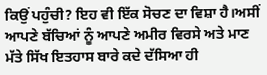ਕਿਉਂ ਪਹੁੰਚੀ? ਇਹ ਵੀ ਇੱਕ ਸੋਚਣ ਦਾ ਵਿਸ਼ਾ ਹੈ।ਅਸੀਂ ਆਪਣੇ ਬੱਚਿਆਂ ਨੂੰ ਆਪਣੇ ਅਮੀਰ ਵਿਰਸੇ ਅਤੇ ਮਾਣ ਮੱਤੇ ਸਿੱਖ ਇਤਹਾਸ ਬਾਰੇ ਕਦੇ ਦੱਸਿਆ ਹੀ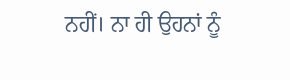ਨਹੀਂ। ਨਾ ਹੀ ਉਹਨਾਂ ਨੂੰ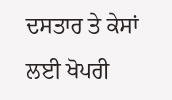ਦਸਤਾਰ ਤੇ ਕੇਸਾਂ ਲਈ ਖੋਪਰੀ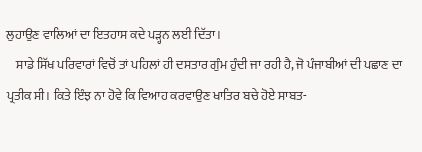ਲੁਹਾਉਣ ਵਾਲਿਆਂ ਦਾ ਇਤਹਾਸ ਕਦੇ ਪੜ੍ਹਨ ਲਈ ਦਿੱਤਾ।
    ਸਾਡੇ ਸਿੱਖ ਪਰਿਵਾਰਾਂ ਵਿਚੋਂ ਤਾਂ ਪਹਿਲਾਂ ਹੀ ਦਸਤਾਰ ਗੁੰਮ ਹੁੰਦੀ ਜਾ ਰਹੀ ਹੈ, ਜੋ ਪੰਜਾਬੀਆਂ ਦੀ ਪਛਾਣ ਦਾ ਪ੍ਰਤੀਕ ਸੀ। ਕਿਤੇ ਇੰਝ ਨਾ ਹੋਵੇ ਕਿ ਵਿਆਹ ਕਰਵਾਉਣ ਖਾਤਿਰ ਬਚੇ ਹੋਏ ਸਾਬਤ-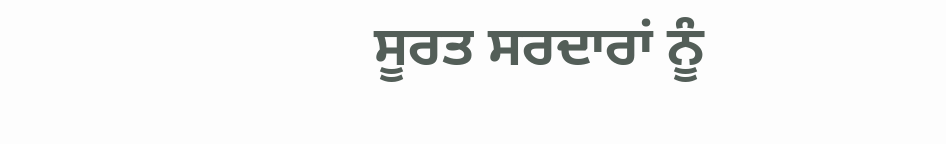ਸੂਰਤ ਸਰਦਾਰਾਂ ਨੂੰ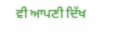ਵੀ ਆਪਣੀ ਦਿੱਖ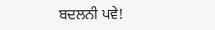ਬਦਲਨੀ ਪਵੇ!